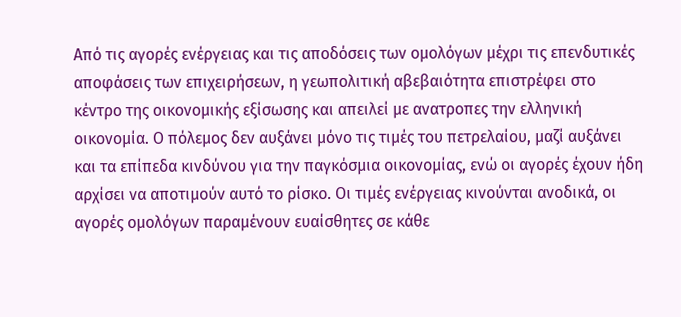Από τις αγορές ενέργειας και τις αποδόσεις των ομολόγων μέχρι τις επενδυτικές αποφάσεις των επιχειρήσεων, η γεωπολιτική αβεβαιότητα επιστρέφει στο κέντρο της οικονομικής εξίσωσης και απειλεί με ανατροπες την ελληνική οικονομία. Ο πόλεμος δεν αυξάνει μόνο τις τιμές του πετρελαίου, μαζί αυξάνει και τα επίπεδα κινδύνου για την παγκόσμια οικονομίας, ενώ οι αγορές έχουν ήδη αρχίσει να αποτιμούν αυτό το ρίσκο. Οι τιμές ενέργειας κινούνται ανοδικά, οι αγορές ομολόγων παραμένουν ευαίσθητες σε κάθε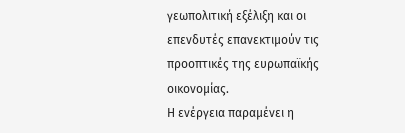γεωπολιτική εξέλιξη και οι επενδυτές επανεκτιμούν τις προοπτικές της ευρωπαϊκής οικονομίας.
Η ενέργεια παραμένει η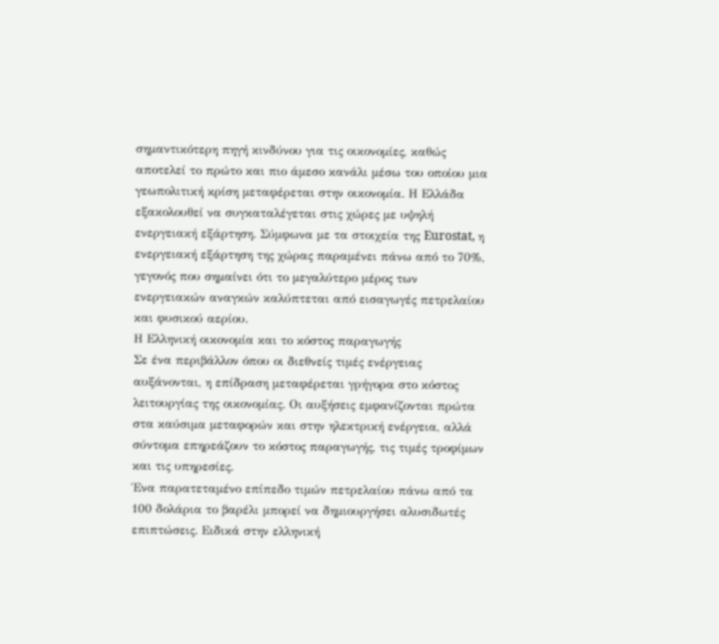σημαντικότερη πηγή κινδύνου για τις οικονομίες, καθώς αποτελεί το πρώτο και πιο άμεσο κανάλι μέσω του οποίου μια γεωπολιτική κρίση μεταφέρεται στην οικονομία. Η Ελλάδα εξακολουθεί να συγκαταλέγεται στις χώρες με υψηλή ενεργειακή εξάρτηση. Σύμφωνα με τα στοιχεία της Eurostat, η ενεργειακή εξάρτηση της χώρας παραμένει πάνω από το 70%, γεγονός που σημαίνει ότι το μεγαλύτερο μέρος των ενεργειακών αναγκών καλύπτεται από εισαγωγές πετρελαίου και φυσικού αερίου.
Η Ελληνική οικονομία και το κόστος παραγωγής
Σε ένα περιβάλλον όπου οι διεθνείς τιμές ενέργειας αυξάνονται, η επίδραση μεταφέρεται γρήγορα στο κόστος λειτουργίας της οικονομίας. Οι αυξήσεις εμφανίζονται πρώτα στα καύσιμα μεταφορών και στην ηλεκτρική ενέργεια, αλλά σύντομα επηρεάζουν το κόστος παραγωγής, τις τιμές τροφίμων και τις υπηρεσίες.
Ένα παρατεταμένο επίπεδο τιμών πετρελαίου πάνω από τα 100 δολάρια το βαρέλι μπορεί να δημιουργήσει αλυσιδωτές επιπτώσεις. Ειδικά στην ελληνική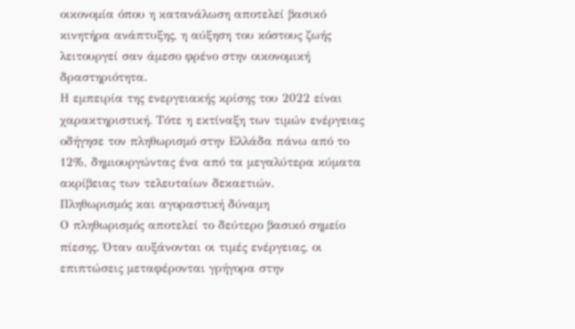οικονομία όπου η κατανάλωση αποτελεί βασικό κινητήρα ανάπτυξης, η αύξηση του κόστους ζωής λειτουργεί σαν άμεσο φρένο στην οικονομική δραστηριότητα.
Η εμπειρία της ενεργειακής κρίσης του 2022 είναι χαρακτηριστική. Τότε η εκτίναξη των τιμών ενέργειας οδήγησε τον πληθωρισμό στην Ελλάδα πάνω από το 12%, δημιουργώντας ένα από τα μεγαλύτερα κύματα ακρίβειας των τελευταίων δεκαετιών.
Πληθωρισμός και αγοραστική δύναμη
Ο πληθωρισμός αποτελεί το δεύτερο βασικό σημείο πίεσης. Όταν αυξάνονται οι τιμές ενέργειας, οι επιπτώσεις μεταφέρονται γρήγορα στην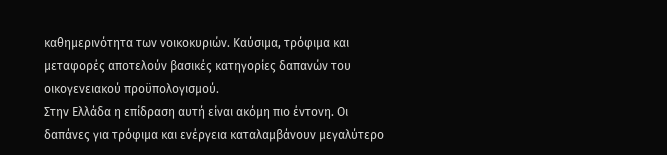καθημερινότητα των νοικοκυριών. Καύσιμα, τρόφιμα και μεταφορές αποτελούν βασικές κατηγορίες δαπανών του οικογενειακού προϋπολογισμού.
Στην Ελλάδα η επίδραση αυτή είναι ακόμη πιο έντονη. Οι δαπάνες για τρόφιμα και ενέργεια καταλαμβάνουν μεγαλύτερο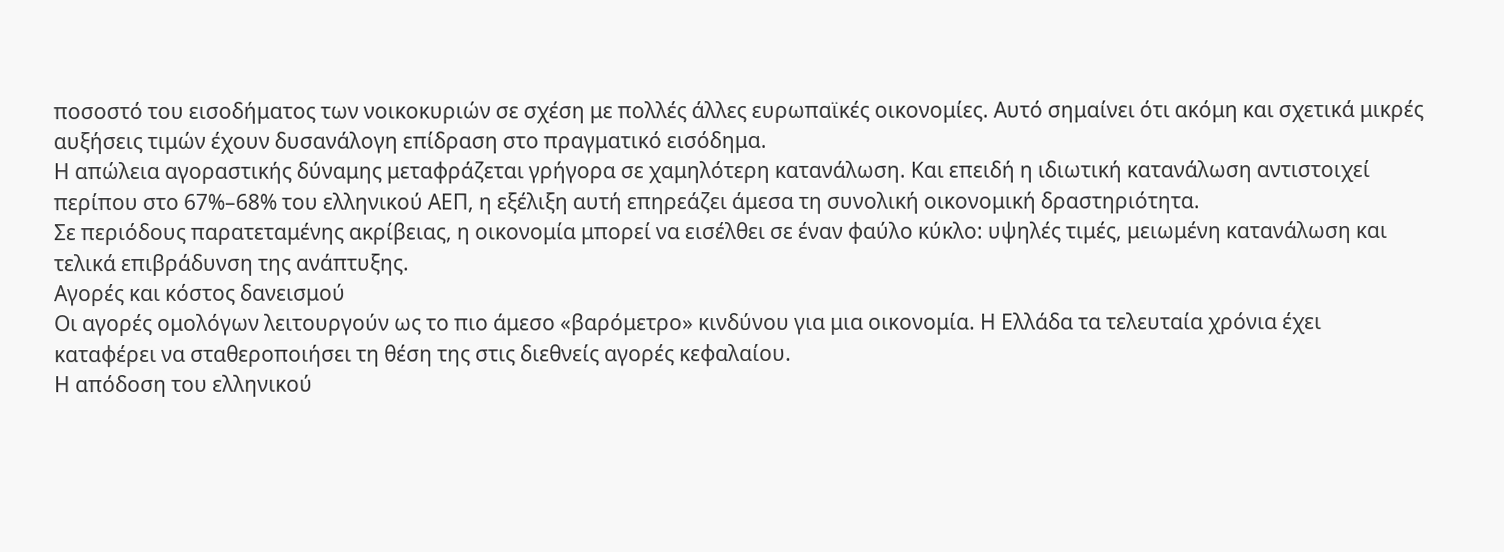ποσοστό του εισοδήματος των νοικοκυριών σε σχέση με πολλές άλλες ευρωπαϊκές οικονομίες. Αυτό σημαίνει ότι ακόμη και σχετικά μικρές αυξήσεις τιμών έχουν δυσανάλογη επίδραση στο πραγματικό εισόδημα.
Η απώλεια αγοραστικής δύναμης μεταφράζεται γρήγορα σε χαμηλότερη κατανάλωση. Και επειδή η ιδιωτική κατανάλωση αντιστοιχεί περίπου στο 67%–68% του ελληνικού ΑΕΠ, η εξέλιξη αυτή επηρεάζει άμεσα τη συνολική οικονομική δραστηριότητα.
Σε περιόδους παρατεταμένης ακρίβειας, η οικονομία μπορεί να εισέλθει σε έναν φαύλο κύκλο: υψηλές τιμές, μειωμένη κατανάλωση και τελικά επιβράδυνση της ανάπτυξης.
Αγορές και κόστος δανεισμού
Οι αγορές ομολόγων λειτουργούν ως το πιο άμεσο «βαρόμετρο» κινδύνου για μια οικονομία. Η Ελλάδα τα τελευταία χρόνια έχει καταφέρει να σταθεροποιήσει τη θέση της στις διεθνείς αγορές κεφαλαίου.
Η απόδοση του ελληνικού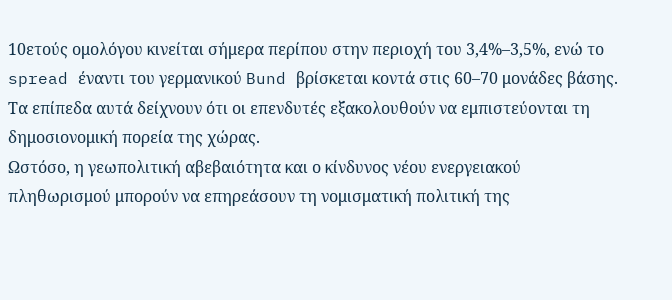10ετούς ομολόγου κινείται σήμερα περίπου στην περιοχή του 3,4%–3,5%, ενώ το spread έναντι του γερμανικού Bund βρίσκεται κοντά στις 60–70 μονάδες βάσης. Τα επίπεδα αυτά δείχνουν ότι οι επενδυτές εξακολουθούν να εμπιστεύονται τη δημοσιονομική πορεία της χώρας.
Ωστόσο, η γεωπολιτική αβεβαιότητα και ο κίνδυνος νέου ενεργειακού πληθωρισμού μπορούν να επηρεάσουν τη νομισματική πολιτική της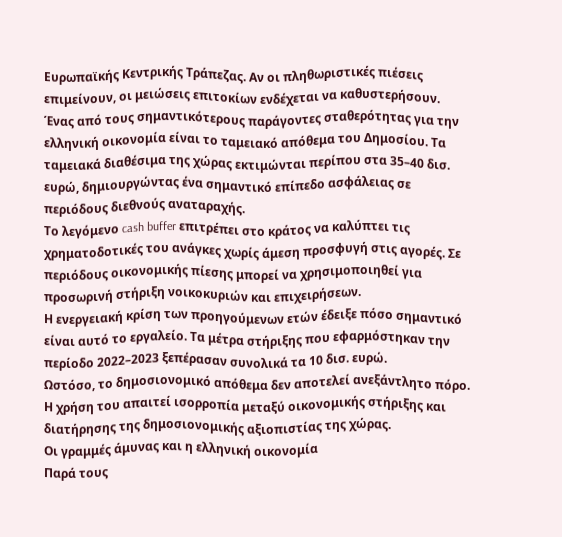Ευρωπαϊκής Κεντρικής Τράπεζας. Αν οι πληθωριστικές πιέσεις επιμείνουν, οι μειώσεις επιτοκίων ενδέχεται να καθυστερήσουν.
Ένας από τους σημαντικότερους παράγοντες σταθερότητας για την ελληνική οικονομία είναι το ταμειακό απόθεμα του Δημοσίου. Τα ταμειακά διαθέσιμα της χώρας εκτιμώνται περίπου στα 35–40 δισ. ευρώ, δημιουργώντας ένα σημαντικό επίπεδο ασφάλειας σε περιόδους διεθνούς αναταραχής.
Το λεγόμενο cash buffer επιτρέπει στο κράτος να καλύπτει τις χρηματοδοτικές του ανάγκες χωρίς άμεση προσφυγή στις αγορές. Σε περιόδους οικονομικής πίεσης μπορεί να χρησιμοποιηθεί για προσωρινή στήριξη νοικοκυριών και επιχειρήσεων.
Η ενεργειακή κρίση των προηγούμενων ετών έδειξε πόσο σημαντικό είναι αυτό το εργαλείο. Τα μέτρα στήριξης που εφαρμόστηκαν την περίοδο 2022–2023 ξεπέρασαν συνολικά τα 10 δισ. ευρώ.
Ωστόσο, το δημοσιονομικό απόθεμα δεν αποτελεί ανεξάντλητο πόρο. Η χρήση του απαιτεί ισορροπία μεταξύ οικονομικής στήριξης και διατήρησης της δημοσιονομικής αξιοπιστίας της χώρας.
Οι γραμμές άμυνας και η ελληνική οικονομία
Παρά τους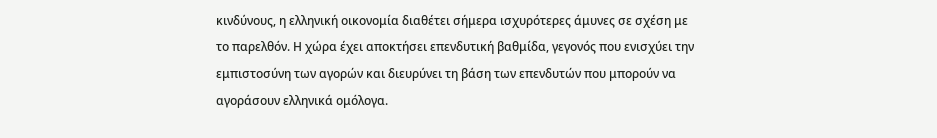κινδύνους, η ελληνική οικονομία διαθέτει σήμερα ισχυρότερες άμυνες σε σχέση με το παρελθόν. Η χώρα έχει αποκτήσει επενδυτική βαθμίδα, γεγονός που ενισχύει την εμπιστοσύνη των αγορών και διευρύνει τη βάση των επενδυτών που μπορούν να αγοράσουν ελληνικά ομόλογα.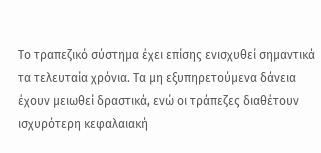Το τραπεζικό σύστημα έχει επίσης ενισχυθεί σημαντικά τα τελευταία χρόνια. Τα μη εξυπηρετούμενα δάνεια έχουν μειωθεί δραστικά, ενώ οι τράπεζες διαθέτουν ισχυρότερη κεφαλαιακή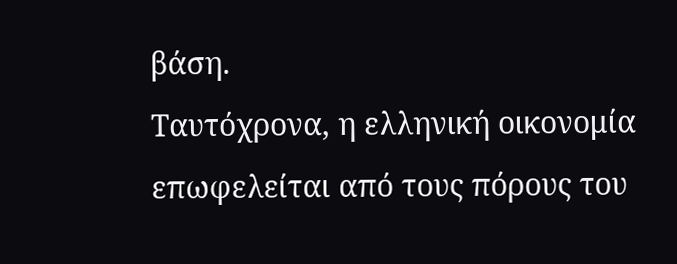βάση.
Ταυτόχρονα, η ελληνική οικονομία επωφελείται από τους πόρους του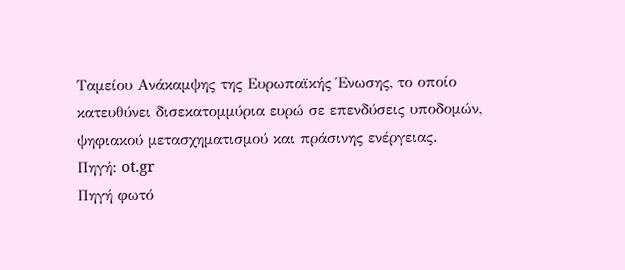Ταμείου Ανάκαμψης της Ευρωπαϊκής Ένωσης, το οποίο κατευθύνει δισεκατομμύρια ευρώ σε επενδύσεις υποδομών, ψηφιακού μετασχηματισμού και πράσινης ενέργειας.
Πηγή: ot.gr
Πηγή φωτό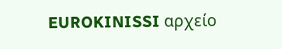EUROKINISSI αρχείο